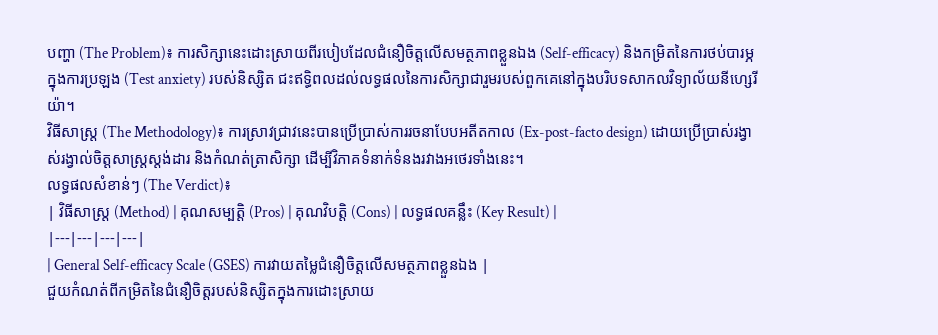បញ្ហា (The Problem)៖ ការសិក្សានេះដោះស្រាយពីរបៀបដែលជំនឿចិត្តលើសមត្ថភាពខ្លួនឯង (Self-efficacy) និងកម្រិតនៃការថប់បារម្ភក្នុងការប្រឡង (Test anxiety) របស់និស្សិត ជះឥទ្ធិពលដល់លទ្ធផលនៃការសិក្សាជារួមរបស់ពួកគេនៅក្នុងបរិបទសាកលវិទ្យាល័យនីហ្សេរីយ៉ា។
វិធីសាស្ត្រ (The Methodology)៖ ការស្រាវជ្រាវនេះបានប្រើប្រាស់ការរចនាបែបអតីតកាល (Ex-post-facto design) ដោយប្រើប្រាស់រង្វាស់រង្វាល់ចិត្តសាស្ត្រស្តង់ដារ និងកំណត់ត្រាសិក្សា ដើម្បីវិភាគទំនាក់ទំនងរវាងអថេរទាំងនេះ។
លទ្ធផលសំខាន់ៗ (The Verdict)៖
| វិធីសាស្ត្រ (Method) | គុណសម្បត្តិ (Pros) | គុណវិបត្តិ (Cons) | លទ្ធផលគន្លឹះ (Key Result) |
|---|---|---|---|
| General Self-efficacy Scale (GSES) ការវាយតម្លៃជំនឿចិត្តលើសមត្ថភាពខ្លួនឯង |
ជួយកំណត់ពីកម្រិតនៃជំនឿចិត្តរបស់និស្សិតក្នុងការដោះស្រាយ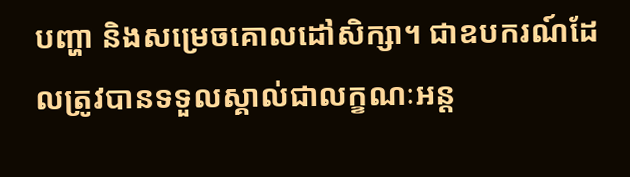បញ្ហា និងសម្រេចគោលដៅសិក្សា។ ជាឧបករណ៍ដែលត្រូវបានទទួលស្គាល់ជាលក្ខណៈអន្ត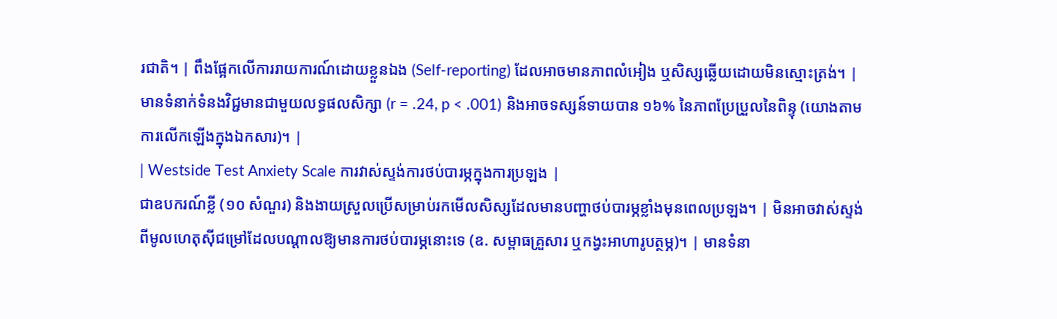រជាតិ។ | ពឹងផ្អែកលើការរាយការណ៍ដោយខ្លួនឯង (Self-reporting) ដែលអាចមានភាពលំអៀង ឬសិស្សឆ្លើយដោយមិនស្មោះត្រង់។ | មានទំនាក់ទំនងវិជ្ជមានជាមួយលទ្ធផលសិក្សា (r = .24, p < .001) និងអាចទស្សន៍ទាយបាន ១៦% នៃភាពប្រែប្រួលនៃពិន្ទុ (យោងតាមការលើកឡើងក្នុងឯកសារ)។ |
| Westside Test Anxiety Scale ការវាស់ស្ទង់ការថប់បារម្ភក្នុងការប្រឡង |
ជាឧបករណ៍ខ្លី (១០ សំណួរ) និងងាយស្រួលប្រើសម្រាប់រកមើលសិស្សដែលមានបញ្ហាថប់បារម្ភខ្លាំងមុនពេលប្រឡង។ | មិនអាចវាស់ស្ទង់ពីមូលហេតុស៊ីជម្រៅដែលបណ្តាលឱ្យមានការថប់បារម្ភនោះទេ (ឧ. សម្ពាធគ្រួសារ ឬកង្វះអាហារូបត្ថម្ភ)។ | មានទំនា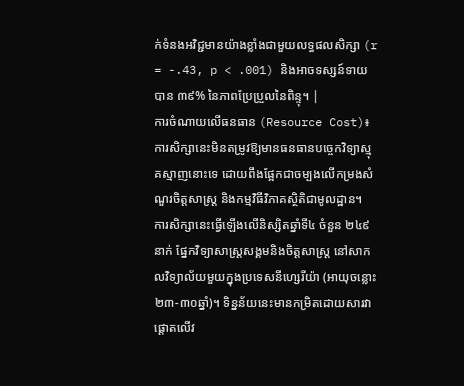ក់ទំនងអវិជ្ជមានយ៉ាងខ្លាំងជាមួយលទ្ធផលសិក្សា (r = -.43, p < .001) និងអាចទស្សន៍ទាយបាន ៣៩% នៃភាពប្រែប្រួលនៃពិន្ទុ។ |
ការចំណាយលើធនធាន (Resource Cost)៖ ការសិក្សានេះមិនតម្រូវឱ្យមានធនធានបច្ចេកវិទ្យាស្មុគស្មាញនោះទេ ដោយពឹងផ្អែកជាចម្បងលើកម្រងសំណួរចិត្តសាស្ត្រ និងកម្មវិធីវិភាគស្ថិតិជាមូលដ្ឋាន។
ការសិក្សានេះធ្វើឡើងលើនិស្សិតឆ្នាំទី៤ ចំនួន ២៤៩នាក់ ផ្នែកវិទ្យាសាស្ត្រសង្គមនិងចិត្តសាស្ត្រ នៅសាកលវិទ្យាល័យមួយក្នុងប្រទេសនីហ្សេរីយ៉ា (អាយុចន្លោះ ២៣-៣០ឆ្នាំ)។ ទិន្នន័យនេះមានកម្រិតដោយសារវាផ្តោតលើវ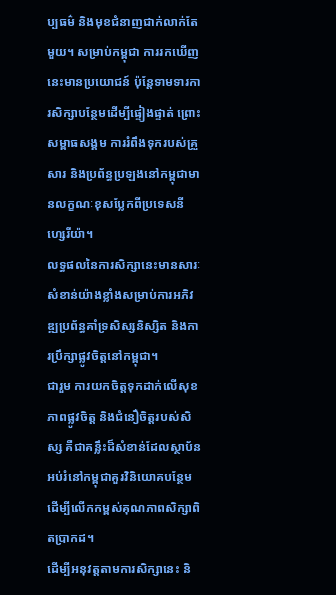ប្បធម៌ និងមុខជំនាញជាក់លាក់តែមួយ។ សម្រាប់កម្ពុជា ការរកឃើញនេះមានប្រយោជន៍ ប៉ុន្តែទាមទារការសិក្សាបន្ថែមដើម្បីផ្ទៀងផ្ទាត់ ព្រោះសម្ពាធសង្គម ការរំពឹងទុករបស់គ្រួសារ និងប្រព័ន្ធប្រឡងនៅកម្ពុជាមានលក្ខណៈខុសប្លែកពីប្រទេសនីហ្សេរីយ៉ា។
លទ្ធផលនៃការសិក្សានេះមានសារៈសំខាន់យ៉ាងខ្លាំងសម្រាប់ការអភិវឌ្ឍប្រព័ន្ធគាំទ្រសិស្សនិស្សិត និងការប្រឹក្សាផ្លូវចិត្តនៅកម្ពុជា។
ជារួម ការយកចិត្តទុកដាក់លើសុខភាពផ្លូវចិត្ត និងជំនឿចិត្តរបស់សិស្ស គឺជាគន្លឹះដ៏សំខាន់ដែលស្ថាប័នអប់រំនៅកម្ពុជាគួរវិនិយោគបន្ថែម ដើម្បីលើកកម្ពស់គុណភាពសិក្សាពិតប្រាកដ។
ដើម្បីអនុវត្តតាមការសិក្សានេះ និ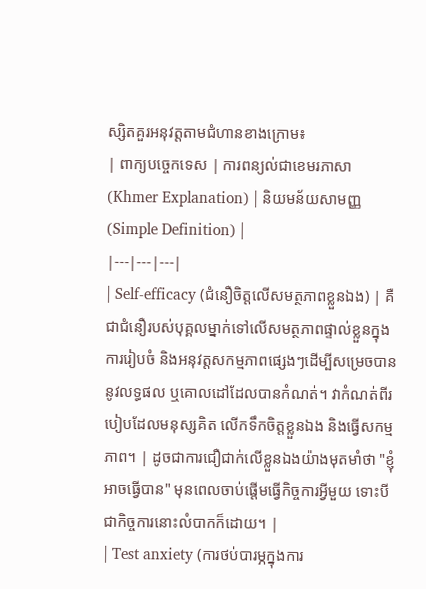ស្សិតគួរអនុវត្តតាមជំហានខាងក្រោម៖
| ពាក្យបច្ចេកទេស | ការពន្យល់ជាខេមរភាសា (Khmer Explanation) | និយមន័យសាមញ្ញ (Simple Definition) |
|---|---|---|
| Self-efficacy (ជំនឿចិត្តលើសមត្ថភាពខ្លួនឯង) | គឺជាជំនឿរបស់បុគ្គលម្នាក់ទៅលើសមត្ថភាពផ្ទាល់ខ្លួនក្នុងការរៀបចំ និងអនុវត្តសកម្មភាពផ្សេងៗដើម្បីសម្រេចបាននូវលទ្ធផល ឬគោលដៅដែលបានកំណត់។ វាកំណត់ពីរបៀបដែលមនុស្សគិត លើកទឹកចិត្តខ្លួនឯង និងធ្វើសកម្មភាព។ | ដូចជាការជឿជាក់លើខ្លួនឯងយ៉ាងមុតមាំថា "ខ្ញុំអាចធ្វើបាន" មុនពេលចាប់ផ្តើមធ្វើកិច្ចការអ្វីមួយ ទោះបីជាកិច្ចការនោះលំបាកក៏ដោយ។ |
| Test anxiety (ការថប់បារម្ភក្នុងការ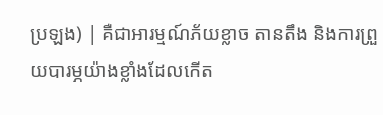ប្រឡង) | គឺជាអារម្មណ៍ភ័យខ្លាច តានតឹង និងការព្រួយបារម្ភយ៉ាងខ្លាំងដែលកើត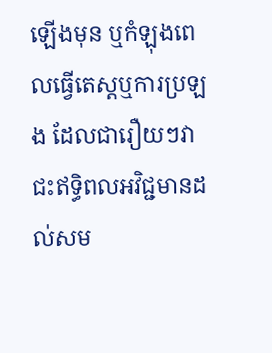ឡើងមុន ឬកំឡុងពេលធ្វើតេស្តឬការប្រឡង ដែលជារឿយៗវាជះឥទ្ធិពលអវិជ្ជមានដល់សម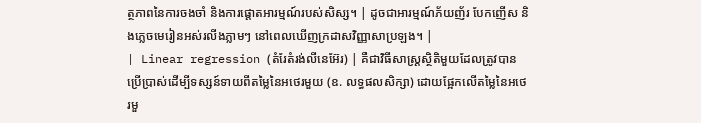ត្ថភាពនៃការចងចាំ និងការផ្តោតអារម្មណ៍របស់សិស្ស។ | ដូចជាអារម្មណ៍ភ័យញ័រ បែកញើស និងភ្លេចមេរៀនអស់រលីងភ្លាមៗ នៅពេលឃើញក្រដាសវិញ្ញាសាប្រឡង។ |
| Linear regression (តំរែតំរង់លីនេអ៊ែរ) | គឺជាវិធីសាស្ត្រស្ថិតិមួយដែលត្រូវបានប្រើប្រាស់ដើម្បីទស្សន៍ទាយពីតម្លៃនៃអថេរមួយ (ឧ. លទ្ធផលសិក្សា) ដោយផ្អែកលើតម្លៃនៃអថេរមួ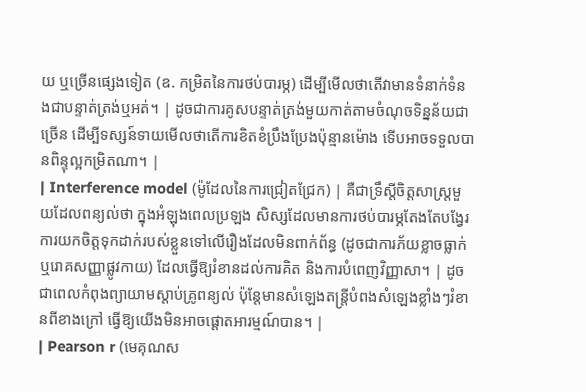យ ឬច្រើនផ្សេងទៀត (ឧ. កម្រិតនៃការថប់បារម្ភ) ដើម្បីមើលថាតើវាមានទំនាក់ទំនងជាបន្ទាត់ត្រង់ឬអត់។ | ដូចជាការគូសបន្ទាត់ត្រង់មួយកាត់តាមចំណុចទិន្នន័យជាច្រើន ដើម្បីទស្សន៍ទាយមើលថាតើការខិតខំប្រឹងប្រែងប៉ុន្មានម៉ោង ទើបអាចទទួលបានពិន្ទុល្អកម្រិតណា។ |
| Interference model (ម៉ូដែលនៃការជ្រៀតជ្រែក) | គឺជាទ្រឹស្តីចិត្តសាស្ត្រមួយដែលពន្យល់ថា ក្នុងអំឡុងពេលប្រឡង សិស្សដែលមានការថប់បារម្ភតែងតែបង្វែរការយកចិត្តទុកដាក់របស់ខ្លួនទៅលើរឿងដែលមិនពាក់ព័ន្ធ (ដូចជាការភ័យខ្លាចធ្លាក់ ឬរោគសញ្ញាផ្លូវកាយ) ដែលធ្វើឱ្យរំខានដល់ការគិត និងការបំពេញវិញ្ញាសា។ | ដូចជាពេលកំពុងព្យាយាមស្តាប់គ្រូពន្យល់ ប៉ុន្តែមានសំឡេងតន្ត្រីបំពងសំឡេងខ្លាំងៗរំខានពីខាងក្រៅ ធ្វើឱ្យយើងមិនអាចផ្តោតអារម្មណ៍បាន។ |
| Pearson r (មេគុណស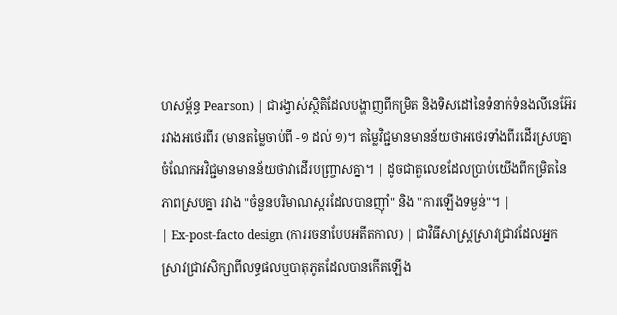ហសម្ព័ន្ធ Pearson) | ជារង្វាស់ស្ថិតិដែលបង្ហាញពីកម្រិត និងទិសដៅនៃទំនាក់ទំនងលីនេអ៊ែររវាងអថេរពីរ (មានតម្លៃចាប់ពី -១ ដល់ ១)។ តម្លៃវិជ្ជមានមានន័យថាអថេរទាំងពីរដើរស្របគ្នា ចំណែកអវិជ្ជមានមានន័យថាវាដើរបញ្ច្រាសគ្នា។ | ដូចជាតួលេខដែលប្រាប់យើងពីកម្រិតនៃភាពស្របគ្នា រវាង "ចំនួនបរិមាណស្ករដែលបានញ៉ាំ" និង "ការឡើងទម្ងន់"។ |
| Ex-post-facto design (ការរចនាបែបអតីតកាល) | ជាវិធីសាស្ត្រស្រាវជ្រាវដែលអ្នកស្រាវជ្រាវសិក្សាពីលទ្ធផលឬបាតុភូតដែលបានកើតឡើង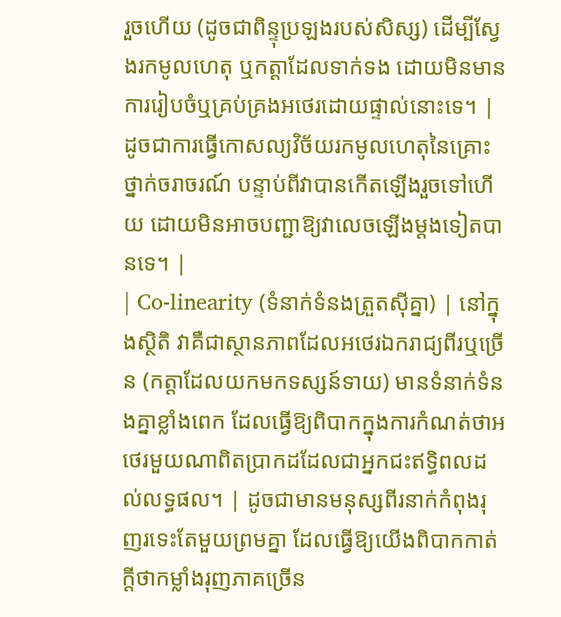រួចហើយ (ដូចជាពិន្ទុប្រឡងរបស់សិស្ស) ដើម្បីស្វែងរកមូលហេតុ ឬកត្តាដែលទាក់ទង ដោយមិនមានការរៀបចំឬគ្រប់គ្រងអថេរដោយផ្ទាល់នោះទេ។ | ដូចជាការធ្វើកោសល្យវិច័យរកមូលហេតុនៃគ្រោះថ្នាក់ចរាចរណ៍ បន្ទាប់ពីវាបានកើតឡើងរួចទៅហើយ ដោយមិនអាចបញ្ជាឱ្យវាលេចឡើងម្តងទៀតបានទេ។ |
| Co-linearity (ទំនាក់ទំនងត្រួតស៊ីគ្នា) | នៅក្នុងស្ថិតិ វាគឺជាស្ថានភាពដែលអថេរឯករាជ្យពីរឬច្រើន (កត្តាដែលយកមកទស្សន៍ទាយ) មានទំនាក់ទំនងគ្នាខ្លាំងពេក ដែលធ្វើឱ្យពិបាកក្នុងការកំណត់ថាអថេរមួយណាពិតប្រាកដដែលជាអ្នកជះឥទ្ធិពលដល់លទ្ធផល។ | ដូចជាមានមនុស្សពីរនាក់កំពុងរុញរទេះតែមួយព្រមគ្នា ដែលធ្វើឱ្យយើងពិបាកកាត់ក្តីថាកម្លាំងរុញភាគច្រើន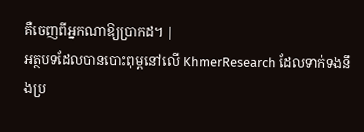គឺចេញពីអ្នកណាឱ្យប្រាកដ។ |
អត្ថបទដែលបានបោះពុម្ពនៅលើ KhmerResearch ដែលទាក់ទងនឹងប្រ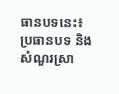ធានបទនេះ៖
ប្រធានបទ និងសំណួរស្រា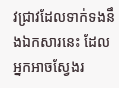វជ្រាវដែលទាក់ទងនឹងឯកសារនេះ ដែលអ្នកអាចស្វែងរ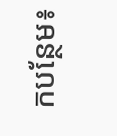កបន្ថែម៖